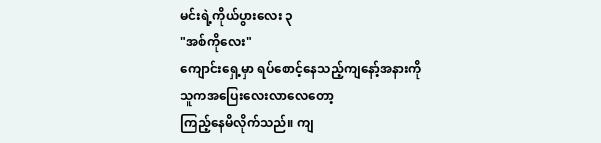မင်းရဲ့ကိုယ်ပွားလေး ၃
"အစ်ကိုလေး"
ကျောင်းရှေ့မှာ ရပ်စောင့်နေသည့်ကျနော့်အနားကို
သူကအပြေးလေးလာလေတော့
ကြည့်နေမိလိုက်သည်။ ကျ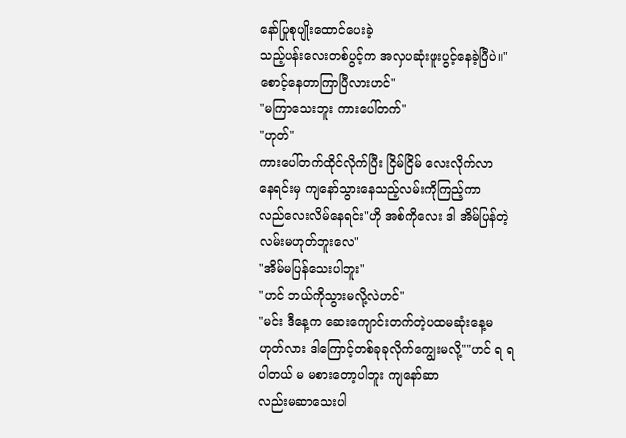နော်ပြုစုပျိုးထောင်ပေးခဲ့
သည့်ပန်းလေးတစ်ပွင့်က အလှပဆုံးဖူးပွင့်နေခဲ့ပြီပဲ။"စောင့်နေတာကြာပြီလားဟင်"
"မကြာသေးဘူး ကားပေါ်တက်"
"ဟုတ်"
ကားပေါ်တက်ထိုင်လိုက်ပြီး ငြိမ်ငြိမ် လေးလိုက်လာ
နေရင်းမှ ကျနော်သွားနေသည့်လမ်းကိုကြည့်ကာ
လည်လေးလိမ်နေရင်း"ဟို အစ်ကိုလေး ဒါ အိမ်ပြန်တဲ့လမ်းမဟုတ်ဘူးလေ"
"အိမ်မပြန်သေးပါဘူး"
"ဟင် ဘယ်ကိုသွားမလို့လဲဟင်"
"မင်း ဒီနေ့က ဆေးကျောင်းတက်တဲ့ပထမဆုံးနေ့မ
ဟုတ်လား ဒါကြောင့်တစ်ခုခုလိုက်ကျွေးမလို့""ဟင် ရ ရပါတယ် မ မစားတော့ပါဘူး ကျနော်ဆာ
လည်းမဆာသေးပါ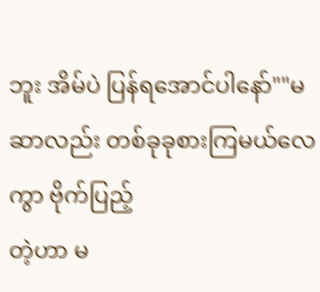ဘူး အိမ်ပဲ ပြန်ရအောင်ပါနော်""မဆာလည်း တစ်ခုခုစားကြမယ်လေကွာ ဗိုက်ပြည့်
တဲ့ဟာ မ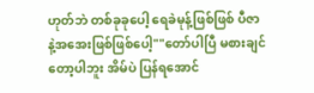ဟုတ်ဘဲ တစ်ခုခုပေါ့ ရေခဲမုန့်ဖြစ်ဖြစ် ပီဇာ
နဲ့အအေးဖြစ်ဖြစ်ပေါ့""တော်ပါပြီ မစားချင်တော့ပါဘူး အိမ်ပဲ ပြန်ရအောင်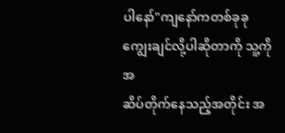ပါနော်"ကျနော်ကတစ်ခုခုကျွေးချင်လို့ပါဆိုတာကို သူ့ကိုအ
ဆိပ်တိုက်နေသည့်အတိုင်း အ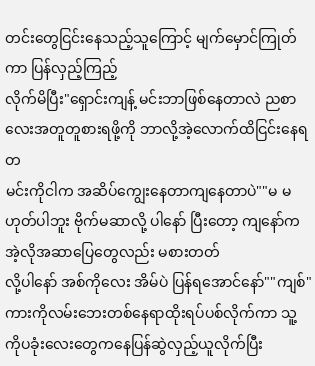တင်းတွေငြင်းနေသည့်သူကြောင့် မျက်မှောင်ကြုတ်ကာ ပြန်လှည့်ကြည့်
လိုက်မိပြီး"ရှောင်းကျန့် မင်းဘာဖြစ်နေတာလဲ ညစာလေးအတူတူစားရဖို့ကို ဘာလို့အဲ့လောက်ထိငြင်းနေရတ
မင်းကိုငါက အဆိပ်ကျွေးနေတာကျနေတာပဲ""မ မဟုတ်ပါဘူး ဗိုက်မဆာလို့ ပါနော် ပြီးတော့ ကျနော်က အဲ့လိုအဆာပြေတွေလည်း မစားတတ်
လို့ပါနော် အစ်ကိုလေး အိမ်ပဲ ပြန်ရအောင်နော်""ကျစ်"
ကားကိုလမ်းဘေးတစ်နေရာထိုးရပ်ပစ်လိုက်ကာ သူ့
ကိုပခုံးလေးတွေကနေပြန်ဆွဲလှည့်ယူလိုက်ပြီး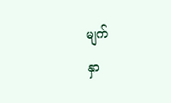မျက်
နှာ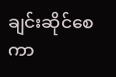ချင်းဆိုင်စေကာ